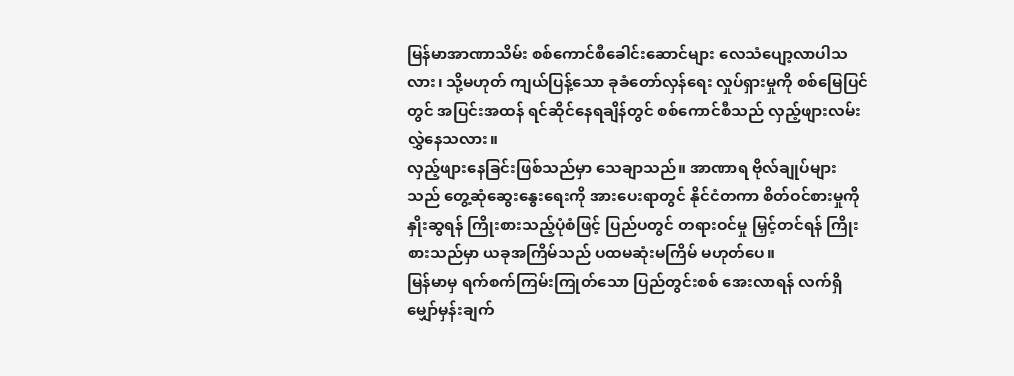မြန်မာအာဏာသိမ်း စစ်ကောင်စီခေါင်းဆောင်များ လေသံပျော့လာပါသလား၊ သို့မဟုတ် ကျယ်ပြန့်သော ခုခံတော်လှန်ရေး လှုပ်ရှားမှုကို စစ်မြေပြင်တွင် အပြင်းအထန် ရင်ဆိုင်နေရချိန်တွင် စစ်ကောင်စီသည် လှည့်ဖျားလမ်းလွှဲနေသလား။
လှည့်ဖျားနေခြင်းဖြစ်သည်မှာ သေချာသည်။ အာဏာရ ဗိုလ်ချုပ်များသည် တွေ့ဆုံဆွေးနွေးရေးကို အားပေးရာတွင် နိုင်ငံတကာ စိတ်ဝင်စားမှုကို နှိုးဆွရန် ကြိုးစားသည့်ပုံစံဖြင့် ပြည်ပတွင် တရားဝင်မှု မြှင့်တင်ရန် ကြိုးစားသည်မှာ ယခုအကြိမ်သည် ပထမဆုံးမကြိမ် မဟုတ်ပေ။
မြန်မာမှ ရက်စက်ကြမ်းကြုတ်သော ပြည်တွင်းစစ် အေးလာရန် လက်ရှိ မျှော်မှန်းချက်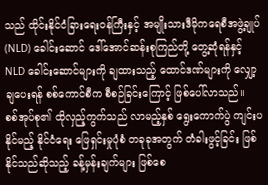သည် ထိုင်းနိုင်ငံခြားရေးဝန်ကြီးနှင့် အမျိုးသားဒီမိုကရေစီအဖွဲ့ချုပ် (NLD) ခေါင်းဆောင် ဒေါ်အောင်ဆန်းစုကြည်တို့ တွေ့ဆုံရန်နှင့် NLD ခေါင်းဆောင်များကို ချထားသည့် ထောင်ဒဏ်များကို လျှော့ချပေးရန် စစ်ကောင်စီက စီစဉ်ခြင်းကြောင့် ဖြစ်ပေါ်လာသည်။
စစ်အုပ်စု၏ ထိုလှည့်ကွက်သည် လာမည့်နှစ် ရွေးကောက်ပွဲ ကျင်းပနိုင်မည့် နိုင်ငံရေး ဖြေရှင်းမှုပုံစံ တခုခုအတွက် တံခါးဖွင့်ခြင်း ဖြစ်နိုင်သည်ဆိုသည့် ခန့်မှန်းချက်များ ဖြစ်စေ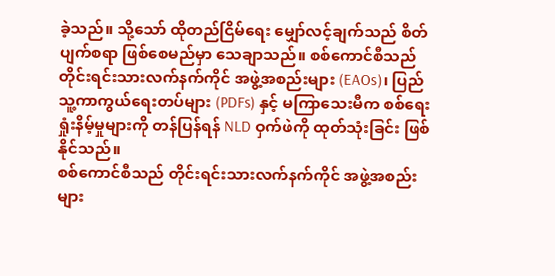ခဲ့သည်။ သို့သော် ထိုတည်ငြိမ်ရေး မျှော်လင့်ချက်သည် စိတ်ပျက်စရာ ဖြစ်စေမည်မှာ သေချာသည်။ စစ်ကောင်စီသည် တိုင်းရင်းသားလက်နက်ကိုင် အဖွဲ့အစည်းများ (EAOs)၊ ပြည်သူ့ကာကွယ်ရေးတပ်များ (PDFs) နှင့် မကြာသေးမီက စစ်ရေးရှုံးနိမ့်မှုများကို တန်ပြန်ရန် NLD ဝှက်ဖဲကို ထုတ်သုံးခြင်း ဖြစ်နိုင်သည်။
စစ်ကောင်စီသည် တိုင်းရင်းသားလက်နက်ကိုင် အဖွဲ့အစည်းများ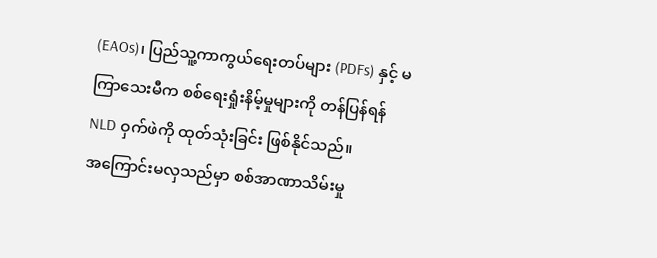(EAOs)၊ ပြည်သူ့ကာကွယ်ရေးတပ်များ (PDFs) နှင့် မကြာသေးမီက စစ်ရေးရှုံးနိမ့်မှုများကို တန်ပြန်ရန် NLD ဝှက်ဖဲကို ထုတ်သုံးခြင်း ဖြစ်နိုင်သည်။
အကြောင်းမလှသည်မှာ စစ်အာဏာသိမ်းမှု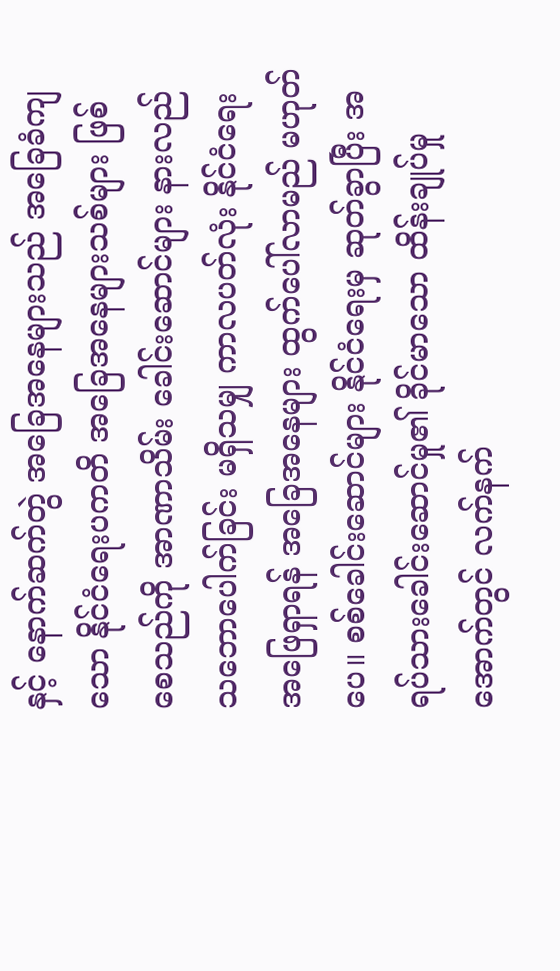နှင့် နောက်ဆက်တွဲ အခြေအနေများသည် အခြေခံကျသော နိုင်ငံရေးပကတိ အခြေအနေများသစ်များ ဖြစ်စေသည်ကို အာဏာသိမ်း ခေါင်းဆောင်များ နားလည်သဘောပေါက်ခြင်း မရှိသမျှ ကာလပတ်လုံး နိုင်ငံရေးအဖြေရှာရန် အခြေအနေများ ထွက်ပေါ်လာမည် မဟုတ်ပေ။ စစ်ခေါင်းဆောင်များ နိုင်ငံရေးမှ ဆုတ်ခွာပြီး အရပ်သားခေါင်းဆောင်မှု၏ ခိုင်မာသော ထိန်းချုပ်မှုအောက်တွင် လက်နက်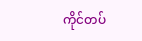ကိုင်တပ်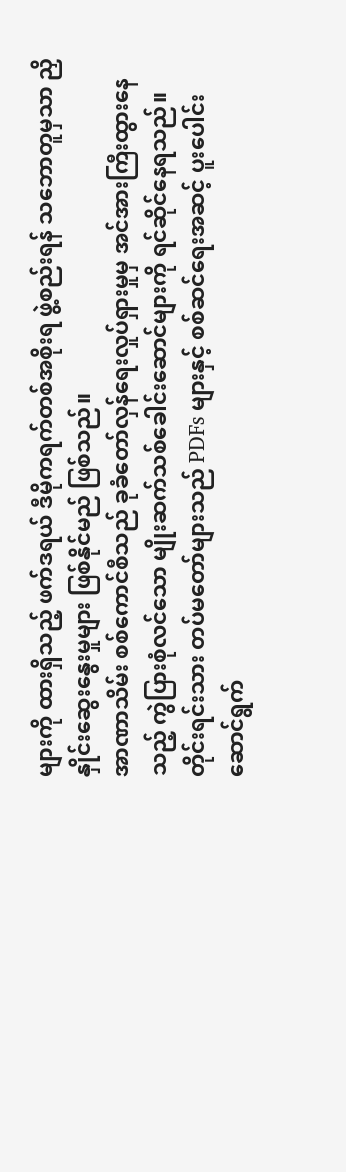များကို ထားရှိသည့် ဖက်ဒရယ် ဒီမိုကရက်တစ်အစိုးရ ဖွဲ့စည်းရန် သဘောတူမှသာ ညှိနှိုင်းဆွေးနွေးမှုများ ဖြစ်နိုင်မည် ဖြစ်သည်။
အာဏာသိမ်း စစ်ကောင်စီသည် ခုခံတော်လှန်ရေးလှုပ်ရှားမှုမှ အင်အားကြီးထွားနေသည့် ကွဲပြားစုံလင်သော မျိုးဆက်သစ်ခေါင်းဆောင်များကို ရင်ဆိုင်နေရသည်။ တိုင်းရင်းသား တပ်မတော်များသည် PDFs များနှင့် စစ်ဆင်ရေးအဆင့် ပူးပေါင်းဆောင်ရွက်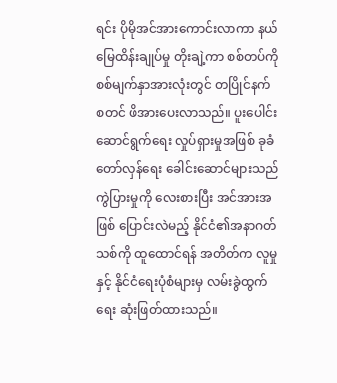ရင်း ပိုမိုအင်အားကောင်းလာကာ နယ်မြေထိန်းချုပ်မှု တိုးချဲ့ကာ စစ်တပ်ကို စစ်မျက်နှာအားလုံးတွင် တပြိုင်နက် စတင် ဖိအားပေးလာသည်။ ပူးပေါင်းဆောင်ရွက်ရေး လှုပ်ရှားမှုအဖြစ် ခုခံတော်လှန်ရေး ခေါင်းဆောင်များသည် ကွဲပြားမှုကို လေးစားပြီး အင်အားအဖြစ် ပြောင်းလဲမည့် နိုင်ငံ၏အနာဂတ်သစ်ကို ထူထောင်ရန် အတိတ်က လူမှုနှင့် နိုင်ငံရေးပုံစံများမှ လမ်းခွဲထွက်ရေး ဆုံးဖြတ်ထားသည်။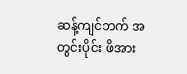ဆန့်ကျင်ဘက် အတွင်းပိုင်း ဖိအား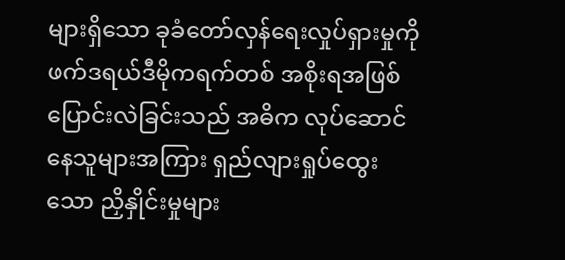များရှိသော ခုခံတော်လှန်ရေးလှုပ်ရှားမှုကို ဖက်ဒရယ်ဒီမိုကရက်တစ် အစိုးရအဖြစ် ပြောင်းလဲခြင်းသည် အဓိက လုပ်ဆောင်နေသူများအကြား ရှည်လျားရှုပ်ထွေးသော ညှိနှိုင်းမှုများ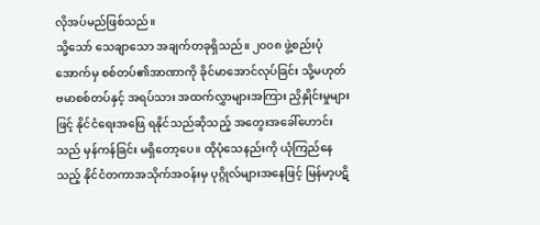လိုအပ်မည်ဖြစ်သည်။
သို့သော် သေချာသော အချက်တခုရှိသည်။ ၂၀၀၈ ဖွဲ့စည်းပုံအောက်မှ စစ်တပ်၏အာဏာကို ခိုင်မာအောင်လုပ်ခြင်း သို့မဟုတ် ဗမာစစ်တပ်နှင့် အရပ်သား အထက်လွှာများအကြား ညှိနှိုင်းမှုများဖြင့် နိုင်ငံရေးအဖြေ ရနိုင်သည်ဆိုသည့် အတွေးအခေါ်ဟောင်းသည် မှန်ကန်ခြင်း မရှိတော့ပေ။ ထိုပုံသေနည်းကို ယုံကြည်နေသည့် နိုင်ငံတကာအသိုက်အဝန်းမှ ပုဂ္ဂိုလ်များအနေဖြင့် မြန်မာ့ပဋိ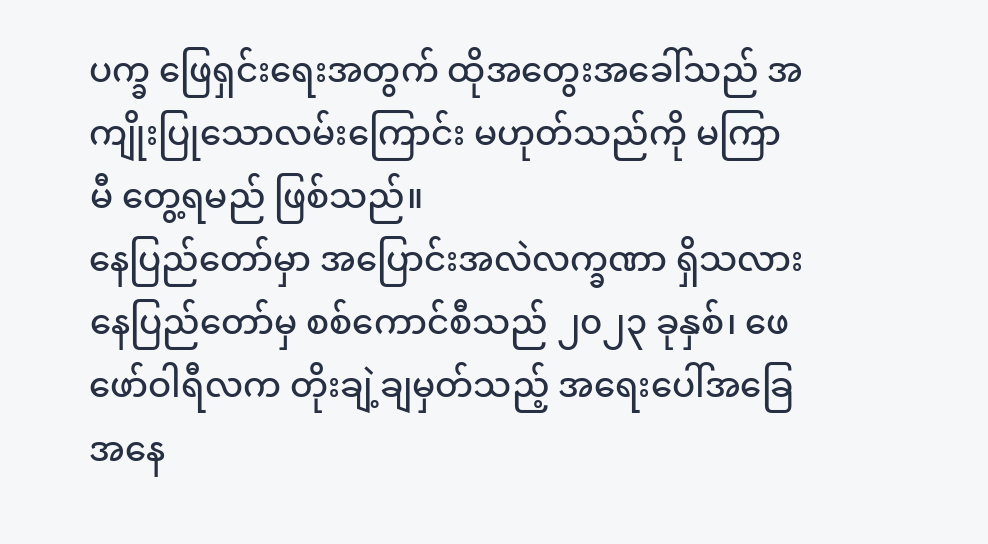ပက္ခ ဖြေရှင်းရေးအတွက် ထိုအတွေးအခေါ်သည် အကျိုးပြုသောလမ်းကြောင်း မဟုတ်သည်ကို မကြာမီ တွေ့ရမည် ဖြစ်သည်။
နေပြည်တော်မှာ အပြောင်းအလဲလက္ခဏာ ရှိသလား
နေပြည်တော်မှ စစ်ကောင်စီသည် ၂၀၂၃ ခုနှစ်၊ ဖေဖော်ဝါရီလက တိုးချဲ့ချမှတ်သည့် အရေးပေါ်အခြေအနေ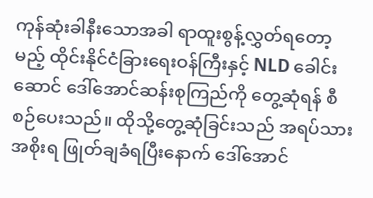ကုန်ဆုံးခါနီးသောအခါ ရာထူးစွန့်လွှတ်ရတော့မည့် ထိုင်းနိုင်ငံခြားရေးဝန်ကြီးနှင့် NLD ခေါင်းဆောင် ဒေါ်အောင်ဆန်းစုကြည်ကို တွေ့ဆုံရန် စီစဉ်ပေးသည်။ ထိုသို့တွေ့ဆုံခြင်းသည် အရပ်သားအစိုးရ ဖြုတ်ချခံရပြီးနောက် ဒေါ်အောင်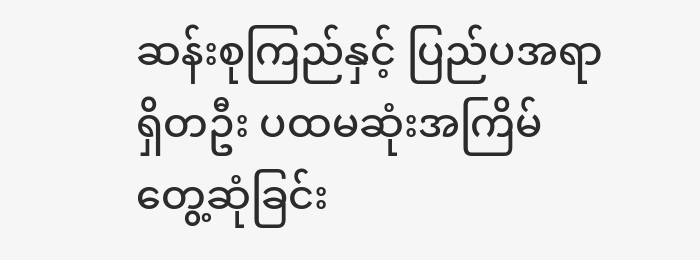ဆန်းစုကြည်နှင့် ပြည်ပအရာရှိတဦး ပထမဆုံးအကြိမ် တွေ့ဆုံခြင်း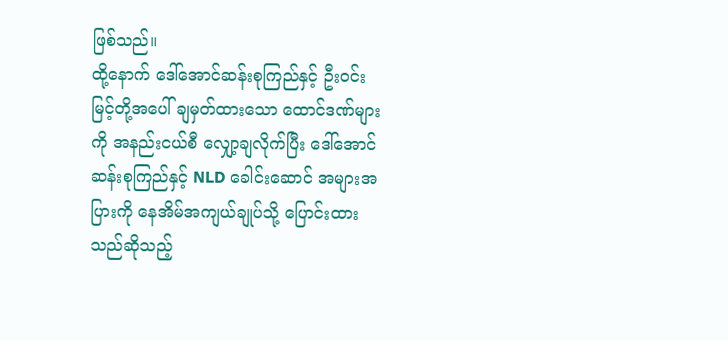ဖြစ်သည်။
ထို့နောက် ဒေါ်အောင်ဆန်းစုကြည်နှင့် ဦးဝင်းမြင့်တို့အပေါ် ချမှတ်ထားသော ထောင်ဒဏ်များကို အနည်းငယ်စီ လျှော့ချလိုက်ပြီး ဒေါ်အောင်ဆန်းစုကြည်နှင့် NLD ခေါင်းဆောင် အများအပြားကို နေအိမ်အကျယ်ချုပ်သို့ ပြောင်းထားသည်ဆိုသည့်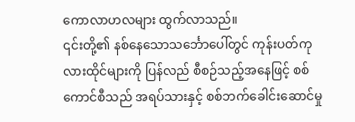ကောလာဟလများ ထွက်လာသည်။
၎င်းတို့၏ နစ်နေသောသင်္ဘောပေါ်တွင် ကုန်းပတ်ကုလားထိုင်များကို ပြန်လည် စီစဉ်သည့်အနေဖြင့် စစ်ကောင်စီသည် အရပ်သားနှင့် စစ်ဘက်ခေါင်းဆောင်မှု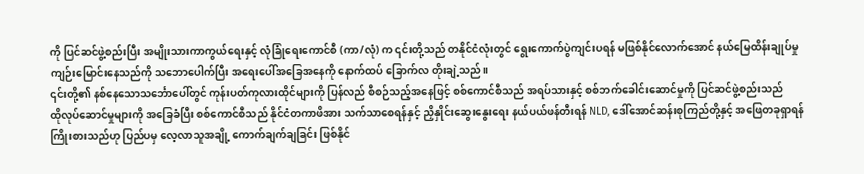ကို ပြင်ဆင်ဖွဲ့စည်းပြီး အမျိုးသားကာကွယ်ရေးနှင့် လုံခြုံရေးကောင်စီ (ကာ/လုံ) က ၎င်းတို့သည် တနိုင်ငံလုံးတွင် ရွေးကောက်ပွဲကျင်းပရန် မဖြစ်နိုင်လောက်အောင် နယ်မြေထိန်းချုပ်မှု ကျဉ်းမြောင်းနေသည်ကို သဘောပေါက်ပြီး အရေးပေါ်အခြေအနေကို နောက်ထပ် ခြောက်လ တိုးချဲ့သည်။
၎င်းတို့၏ နစ်နေသောသင်္ဘောပေါ်တွင် ကုန်းပတ်ကုလားထိုင်များကို ပြန်လည် စီစဉ်သည့်အနေဖြင့် စစ်ကောင်စီသည် အရပ်သားနှင့် စစ်ဘက်ခေါင်းဆောင်မှုကို ပြင်ဆင်ဖွဲ့စည်းသည်
ထိုလုပ်ဆောင်မှုများကို အခြေခံပြီး စစ်ကောင်စီသည် နိုင်ငံတကာဖိအား သက်သာစေရန်နှင့် ညှိနှိုင်းဆွေးနွေးရေး နယ်ပယ်ဖန်တီးရန် NLD, ဒေါ်အောင်ဆန်းစုကြည်တို့နှင့် အဖြေတခုရှာရန် ကြိုးစားသည်ဟု ပြည်ပမှ လေ့လာသူအချို့ ကောက်ချက်ချခြင်း ဖြစ်နိုင်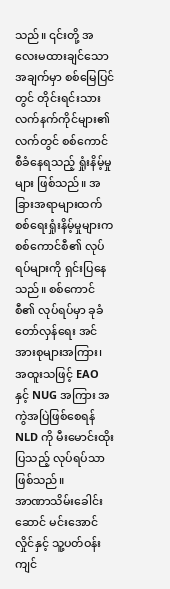သည်။ ၎င်းတို့ အလေးမထားချင်သောအချက်မှာ စစ်မြေပြင်တွင် တိုင်းရင်းသားလက်နက်ကိုင်များ၏ လက်တွင် စစ်ကောင်စီခံနေရသည့် ရှုံးနိမ့်မှုများ ဖြစ်သည်။ အခြားအရာများထက် စစ်ရေးရှုံးနိမ့်မှုများက စစ်ကောင်စီ၏ လုပ်ရပ်များကို ရှင်းပြနေသည်။ စစ်ကောင်စီ၏ လုပ်ရပ်မှာ ခုခံတော်လှန်ရေး အင်အားစုများအကြား၊ အထူးသဖြင့် EAO နှင့် NUG အကြား အကွဲအပြဲဖြစ်စေရန် NLD ကို မီးမောင်းထိုးပြသည့် လုပ်ရပ်သာ ဖြစ်သည်။
အာဏာသိမ်းခေါင်းဆောင် မင်းအောင်လှိုင်နှင့် သူ့ပတ်ဝန်းကျင်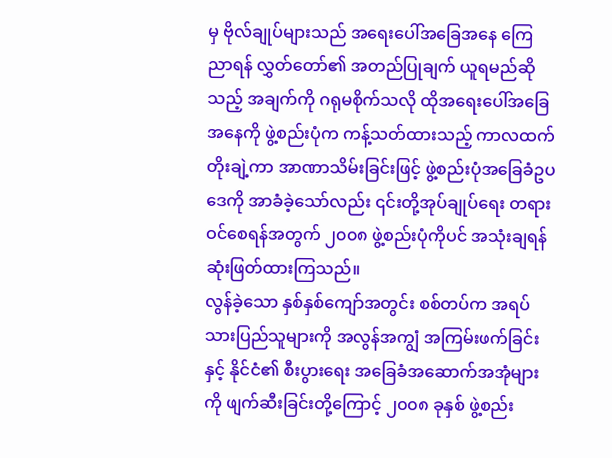မှ ဗိုလ်ချုပ်များသည် အရေးပေါ်အခြေအနေ ကြေညာရန် လွှတ်တော်၏ အတည်ပြုချက် ယူရမည်ဆိုသည့် အချက်ကို ဂရုမစိုက်သလို ထိုအရေးပေါ်အခြေအနေကို ဖွဲ့စည်းပုံက ကန့်သတ်ထားသည့် ကာလထက်တိုးချဲ့ကာ အာဏာသိမ်းခြင်းဖြင့် ဖွဲ့စည်းပုံအခြေခံဥပဒေကို အာခံခဲ့သော်လည်း ၎င်းတို့အုပ်ချုပ်ရေး တရားဝင်စေရန်အတွက် ၂၀၀၈ ဖွဲ့စည်းပုံကိုပင် အသုံးချရန် ဆုံးဖြတ်ထားကြသည်။
လွန်ခဲ့သော နှစ်နှစ်ကျော်အတွင်း စစ်တပ်က အရပ်သားပြည်သူများကို အလွန်အကျွံ အကြမ်းဖက်ခြင်းနှင့် နိုင်ငံ၏ စီးပွားရေး အခြေခံအဆောက်အအုံများကို ဖျက်ဆီးခြင်းတို့ကြောင့် ၂၀၀၈ ခုနှစ် ဖွဲ့စည်း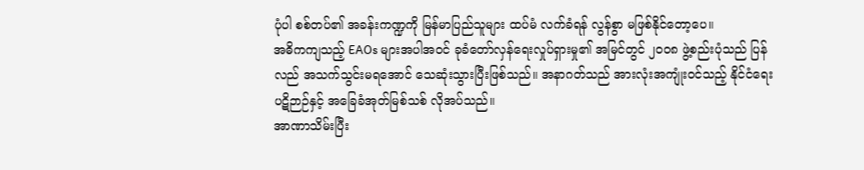ပုံပါ စစ်တပ်၏ အခန်းကဏ္ဍကို မြန်မာပြည်သူများ ထပ်မံ လက်ခံရန် လွန်စွာ မဖြစ်နိုင်တော့ပေ။
အဓိကကျသည့် EAOs များအပါအဝင် ခုခံတော်လှန်ရေးလှုပ်ရှားမှု၏ အမြင်တွင် ၂၀၀၈ ဖွဲ့စည်းပုံသည် ပြန်လည် အသက်သွင်းမရအောင် သေဆုံးသွားပြီးဖြစ်သည်။ အနာဂတ်သည် အားလုံးအကျုံးဝင်သည့် နိုင်ငံရေး ပဋိဉာဉ်နှင့် အခြေခံအုတ်မြစ်သစ် လိုအပ်သည်။
အာဏာသိမ်းပြီး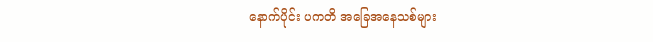နောက်ပိုင်း ပကတိ အခြေအနေသစ်များ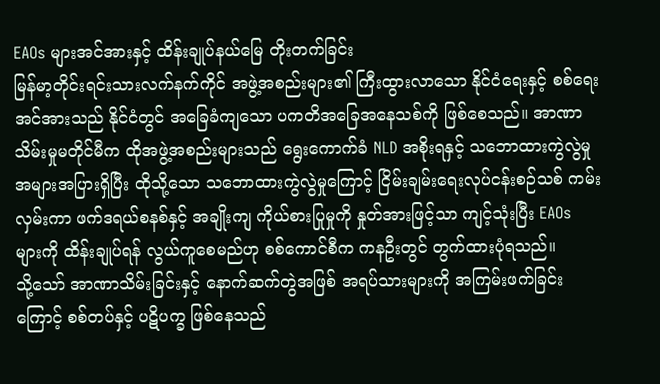EAOs များအင်အားနှင့် ထိန်းချုပ်နယ်မြေ တိုးတက်ခြင်း
မြန်မာ့တိုင်းရင်းသားလက်နက်ကိုင် အဖွဲ့အစည်းများ၏ ကြီးထွားလာသော နိုင်ငံရေးနှင့် စစ်ရေးအင်အားသည် နိုင်ငံတွင် အခြေခံကျသော ပကတိအခြေအနေသစ်ကို ဖြစ်စေသည်။ အာဏာသိမ်းမှုမတိုင်မီက ထိုအဖွဲ့အစည်းများသည် ရွေးကောက်ခံ NLD အစိုးရနှင့် သဘောထားကွဲလွဲမှု အများအပြားရှိပြီး ထိုသို့သော သဘောထားကွဲလွဲမှုကြောင့် ငြိမ်းချမ်းရေးလုပ်ငန်းစဉ်သစ် ကမ်းလှမ်းကာ ဖက်ဒရယ်စနစ်နှင့် အချိုးကျ ကိုယ်စားပြုမှုကို နှုတ်အားဖြင့်သာ ကျင့်သုံးပြီး EAOs များကို ထိန်းချုပ်ရန် လွယ်ကူစေမည်ဟု စစ်ကောင်စီက ကနဦးတွင် တွက်ထားပုံရသည်။
သို့သော် အာဏာသိမ်းခြင်းနှင့် နောက်ဆက်တွဲအဖြစ် အရပ်သားများကို အကြမ်းဖက်ခြင်းကြောင့် စစ်တပ်နှင့် ပဋိပက္ခ ဖြစ်နေသည်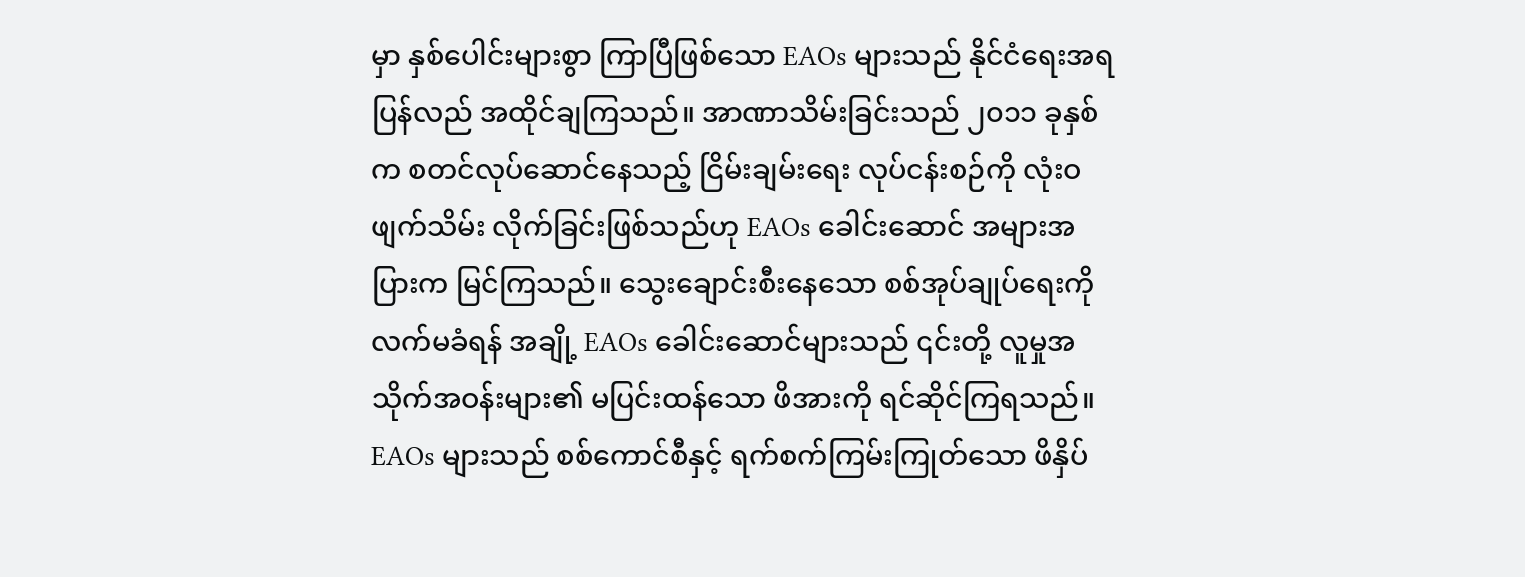မှာ နှစ်ပေါင်းများစွာ ကြာပြီဖြစ်သော EAOs များသည် နိုင်ငံရေးအရ ပြန်လည် အထိုင်ချကြသည်။ အာဏာသိမ်းခြင်းသည် ၂၀၁၁ ခုနှစ်က စတင်လုပ်ဆောင်နေသည့် ငြိမ်းချမ်းရေး လုပ်ငန်းစဉ်ကို လုံးဝဖျက်သိမ်း လိုက်ခြင်းဖြစ်သည်ဟု EAOs ခေါင်းဆောင် အများအပြားက မြင်ကြသည်။ သွေးချောင်းစီးနေသော စစ်အုပ်ချုပ်ရေးကို လက်မခံရန် အချို့ EAOs ခေါင်းဆောင်များသည် ၎င်းတို့ လူမှုအသိုက်အဝန်းများ၏ မပြင်းထန်သော ဖိအားကို ရင်ဆိုင်ကြရသည်။
EAOs များသည် စစ်ကောင်စီနှင့် ရက်စက်ကြမ်းကြုတ်သော ဖိနှိပ်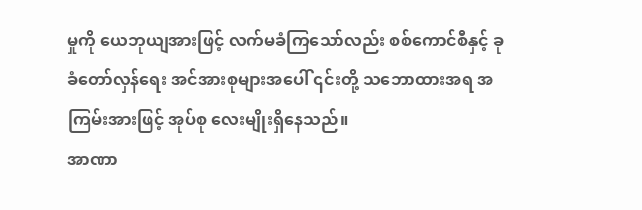မှုကို ယေဘုယျအားဖြင့် လက်မခံကြသော်လည်း စစ်ကောင်စီနှင့် ခုခံတော်လှန်ရေး အင်အားစုများအပေါ် ၎င်းတို့ သဘောထားအရ အကြမ်းအားဖြင့် အုပ်စု လေးမျိုးရှိနေသည်။
အာဏာ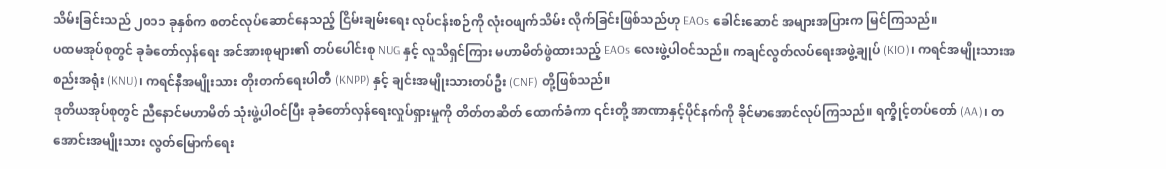သိမ်းခြင်းသည် ၂၀၁၁ ခုနှစ်က စတင်လုပ်ဆောင်နေသည့် ငြိမ်းချမ်းရေး လုပ်ငန်းစဉ်ကို လုံးဝဖျက်သိမ်း လိုက်ခြင်းဖြစ်သည်ဟု EAOs ခေါင်းဆောင် အများအပြားက မြင်ကြသည်။
ပထမအုပ်စုတွင် ခုခံတော်လှန်ရေး အင်အားစုများ၏ တပ်ပေါင်းစု NUG နှင့် လူသိရှင်ကြား မဟာမိတ်ဖွဲထားသည့် EAOs လေးဖွဲ့ပါဝင်သည်။ ကချင်လွတ်လပ်ရေးအဖွဲ့ချုပ် (KIO)၊ ကရင်အမျိုးသားအစည်းအရုံး (KNU)၊ ကရင်နီအမျိုးသား တိုးတက်ရေးပါတီ (KNPP) နှင့် ချင်းအမျိုးသားတပ်ဦး (CNF) တို့ဖြစ်သည်။
ဒုတိယအုပ်စုတွင် ညီနောင်မဟာမိတ် သုံးဖွဲ့ပါဝင်ပြီး ခုခံတော်လှန်ရေးလှုပ်ရှားမှုကို တိတ်တဆိတ် ထောက်ခံကာ ၎င်းတို့ အာဏာနှင့်ပိုင်နက်ကို ခိုင်မာအောင်လုပ်ကြသည်။ ရက္ခိုင့်တပ်တော် (AA)၊ တအောင်းအမျိုးသား လွတ်မြောက်ရေး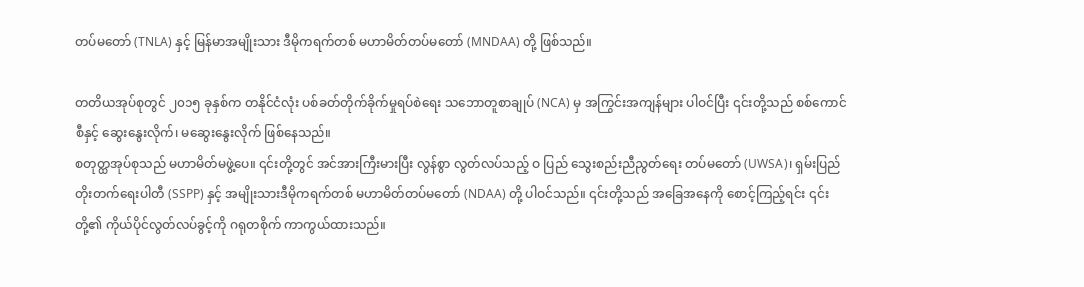တပ်မတော် (TNLA) နှင့် မြန်မာအမျိုးသား ဒီမိုကရက်တစ် မဟာမိတ်တပ်မတော် (MNDAA) တို့ ဖြစ်သည်။

တတိယအုပ်စုတွင် ၂၀၁၅ ခုနှစ်က တနိုင်ငံလုံး ပစ်ခတ်တိုက်ခိုက်မှုရပ်စဲရေး သဘောတူစာချုပ် (NCA) မှ အကြွင်းအကျန်များ ပါဝင်ပြီး ၎င်းတို့သည် စစ်ကောင်စီနှင့် ဆွေးနွေးလိုက်၊ မဆွေးနွေးလိုက် ဖြစ်နေသည်။
စတုတ္ထအုပ်စုသည် မဟာမိတ်မဖွဲ့ပေ။ ၎င်းတို့တွင် အင်အားကြီးမားပြီး လွန်စွာ လွတ်လပ်သည့် ဝ ပြည် သွေးစည်းညီညွတ်ရေး တပ်မတော် (UWSA)၊ ရှမ်းပြည်တိုးတက်ရေးပါတီ (SSPP) နှင့် အမျိုးသားဒီမိုကရက်တစ် မဟာမိတ်တပ်မတော် (NDAA) တို့ ပါဝင်သည်။ ၎င်းတို့သည် အခြေအနေကို စောင့်ကြည့်ရင်း ၎င်းတို့၏ ကိုယ်ပိုင်လွတ်လပ်ခွင့်ကို ဂရုတစိုက် ကာကွယ်ထားသည်။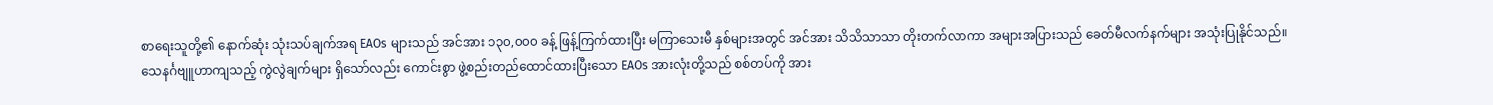စာရေးသူတို့၏ နောက်ဆုံး သုံးသပ်ချက်အရ EAOs များသည် အင်အား ၁၃၀,၀၀၀ ခန့် ဖြန့်ကြက်ထားပြီး မကြာသေးမီ နှစ်များအတွင် အင်အား သိသိသာသာ တိုးတက်လာကာ အများအပြားသည် ခေတ်မီလက်နက်များ အသုံးပြုနိုင်သည်။
သေနင်္ဂဗျူဟာကျသည့် ကွဲလွဲချက်များ ရှိသော်လည်း ကောင်းစွာ ဖွဲ့စည်းတည်ထောင်ထားပြီးသော EAOs အားလုံးတို့သည် စစ်တပ်ကို အား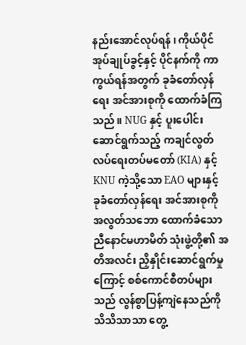နည်းအောင်လုပ်ရန်၊ ကိုယ်ပိုင်အုပ်ချုပ်ခွင့်နှင့် ပိုင်နက်ကို ကာကွယ်ရန်အတွက် ခုခံတော်လှန်ရေး အင်အားစုကို ထောက်ခံကြသည်။ NUG နှင့် ပူးပေါင်းဆောင်ရွက်သည့် ကချင်လွတ်လပ်ရေးတပ်မတော် (KIA) နှင့် KNU ကဲ့သို့သော EAO များနှင့် ခုခံတော်လှန်ရေး အင်အားစုကို အလွတ်သဘော ထောက်ခံသော ညီနောင်မဟာမိတ် သုံးဖွဲ့တို့၏ အတိအလင်း ညှိနှိုင်းဆောင်ရွက်မှုကြောင့် စစ်ကောင်စီတပ်များသည် လွန်စွာပြန့်ကျဲနေသည်ကို သိသိသာသာ တွေ့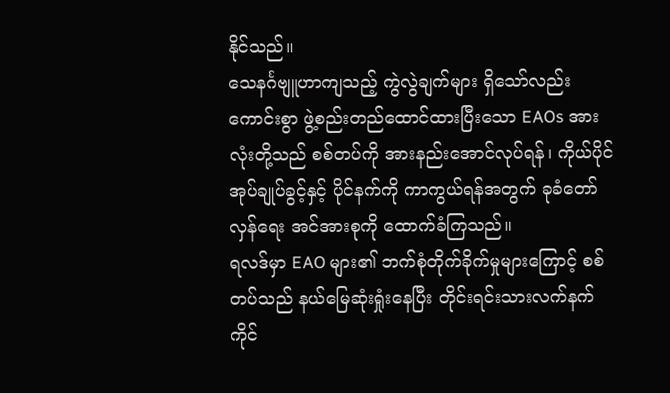နိုင်သည်။
သေနင်္ဂဗျူဟာကျသည့် ကွဲလွဲချက်များ ရှိသော်လည်း ကောင်းစွာ ဖွဲ့စည်းတည်ထောင်ထားပြီးသော EAOs အားလုံးတို့သည် စစ်တပ်ကို အားနည်းအောင်လုပ်ရန်၊ ကိုယ်ပိုင်အုပ်ချုပ်ခွင့်နှင့် ပိုင်နက်ကို ကာကွယ်ရန်အတွက် ခုခံတော်လှန်ရေး အင်အားစုကို ထောက်ခံကြသည်။
ရလဒ်မှာ EAO များ၏ ဘက်စုံတိုက်ခိုက်မှုများကြောင့် စစ်တပ်သည် နယ်မြေဆုံးရှုံးနေပြီး တိုင်းရင်းသားလက်နက်ကိုင်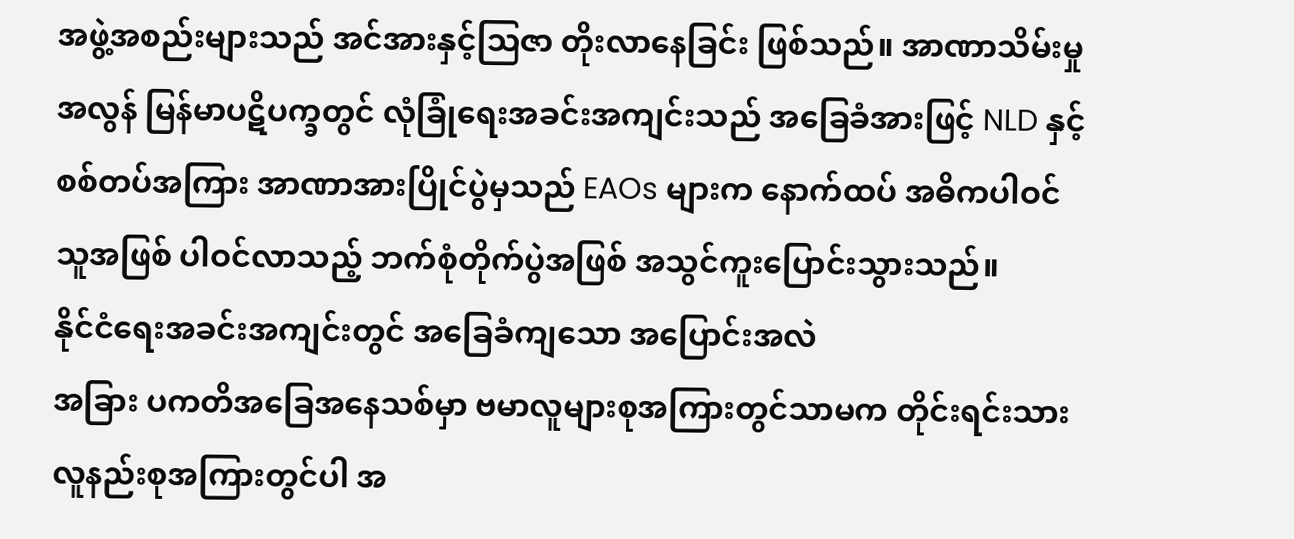အဖွဲ့အစည်းများသည် အင်အားနှင့်သြဇာ တိုးလာနေခြင်း ဖြစ်သည်။ အာဏာသိမ်းမှုအလွန် မြန်မာပဋိပက္ခတွင် လုံခြုံရေးအခင်းအကျင်းသည် အခြေခံအားဖြင့် NLD နှင့် စစ်တပ်အကြား အာဏာအားပြိုင်ပွဲမှသည် EAOs များက နောက်ထပ် အဓိကပါဝင်သူအဖြစ် ပါဝင်လာသည့် ဘက်စုံတိုက်ပွဲအဖြစ် အသွင်ကူးပြောင်းသွားသည်။
နိုင်ငံရေးအခင်းအကျင်းတွင် အခြေခံကျသော အပြောင်းအလဲ
အခြား ပကတိအခြေအနေသစ်မှာ ဗမာလူများစုအကြားတွင်သာမက တိုင်းရင်းသား လူနည်းစုအကြားတွင်ပါ အ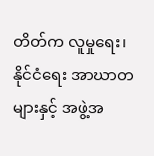တိတ်က လူမှုရေး၊ နိုင်ငံရေး အာဃာတများနှင့် အဖွဲ့အ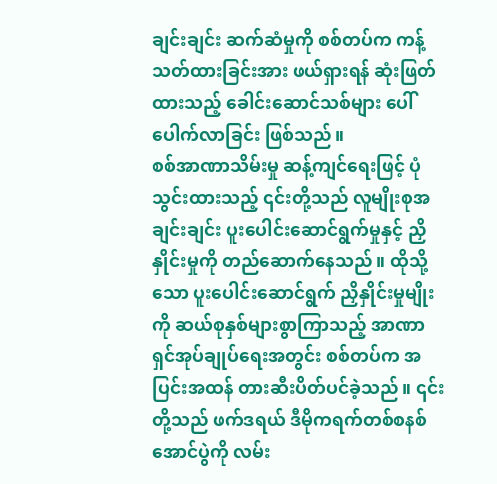ချင်းချင်း ဆက်ဆံမှုကို စစ်တပ်က ကန့်သတ်ထားခြင်းအား ဖယ်ရှားရန် ဆုံးဖြတ်ထားသည့် ခေါင်းဆောင်သစ်များ ပေါ်ပေါက်လာခြင်း ဖြစ်သည်။
စစ်အာဏာသိမ်းမှု ဆန့်ကျင်ရေးဖြင့် ပုံသွင်းထားသည့် ၎င်းတို့သည် လူမျိုးစုအချင်းချင်း ပူးပေါင်းဆောင်ရွက်မှုနှင့် ညှိနှိုင်းမှုကို တည်ဆောက်နေသည်။ ထိုသို့သော ပူးပေါင်းဆောင်ရွက် ညှိနှိုင်းမှုမျိုးကို ဆယ်စုနှစ်များစွာကြာသည့် အာဏာရှင်အုပ်ချုပ်ရေးအတွင်း စစ်တပ်က အပြင်းအထန် တားဆီးပိတ်ပင်ခဲ့သည်။ ၎င်းတို့သည် ဖက်ဒရယ် ဒီမိုကရက်တစ်စနစ် အောင်ပွဲကို လမ်း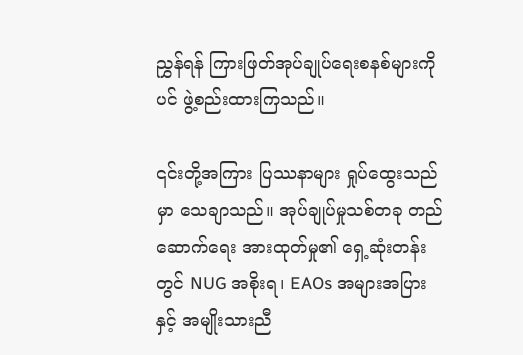ညွှန်ရန် ကြားဖြတ်အုပ်ချုပ်ရေးစနစ်များကိုပင် ဖွဲ့စည်းထားကြသည်။

၎င်းတို့အကြား ပြဿနာများ ရှုပ်ထွေးသည်မှာ သေချာသည်။ အုပ်ချုပ်မှုသစ်တခု တည်ဆောက်ရေး အားထုတ်မှု၏ ရှေ့ဆုံးတန်းတွင် NUG အစိုးရ၊ EAOs အများအပြားနှင့် အမျိုးသားညီ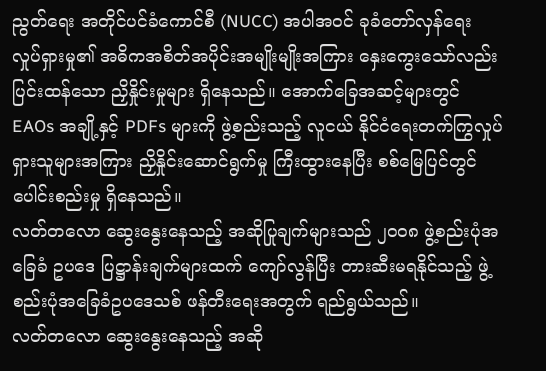ညွတ်ရေး အတိုင်ပင်ခံကောင်စီ (NUCC) အပါအဝင် ခုခံတော်လှန်ရေး လှုပ်ရှားမှု၏ အဓိကအစိတ်အပိုင်းအမျိုးမျိုးအကြား နှေးကွေးသော်လည်း ပြင်းထန်သော ညှိနှိုင်းမှုများ ရှိနေသည်။ အောက်ခြေအဆင့်များတွင် EAOs အချို့နှင့် PDFs များကို ဖွဲ့စည်းသည့် လူငယ် နိုင်ငံရေးတက်ကြွလှုပ်ရှားသူများအကြား ညှိနှိုင်းဆောင်ရွက်မှု ကြီးထွားနေပြီး စစ်မြေပြင်တွင် ပေါင်းစည်းမှု ရှိနေသည်။
လတ်တလော ဆွေးနွေးနေသည့် အဆိုပြုချက်များသည် ၂၀၀၈ ဖွဲ့စည်းပုံအခြေခံ ဥပဒေ ပြဋ္ဌာန်းချက်များထက် ကျော်လွန်ပြီး တားဆီးမရနိုင်သည့် ဖွဲ့စည်းပုံအခြေခံဥပဒေသစ် ဖန်တီးရေးအတွက် ရည်ရွယ်သည်။
လတ်တလော ဆွေးနွေးနေသည့် အဆို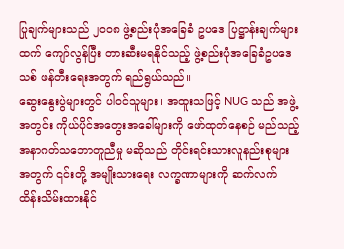ပြုချက်များသည် ၂၀၀၈ ဖွဲ့စည်းပုံအခြေခံ ဥပဒေ ပြဋ္ဌာန်းချက်များထက် ကျော်လွန်ပြီး တားဆီးမရနိုင်သည့် ဖွဲ့စည်းပုံအခြေခံဥပဒေသစ် ဖန်တီးရေးအတွက် ရည်ရွယ်သည်။
ဆွေးနွေးပွဲများတွင် ပါဝင်သူများ၊ အထူးသဖြင့် NUG သည် အဖွဲ့အတွင်း ကိုယ်ပိုင်အတွေးအခေါ်များကို ဖော်ထုတ်နေစဉ် မည်သည့် အနာဂတ်သဘောတူညီမှု မဆိုသည် တိုင်းရင်းသားလူနည်းစုများအတွက် ၎င်းတို့ အမျိုးသားရေး လက္ခဏာများကို ဆက်လက် ထိန်းသိမ်းထားနိုင်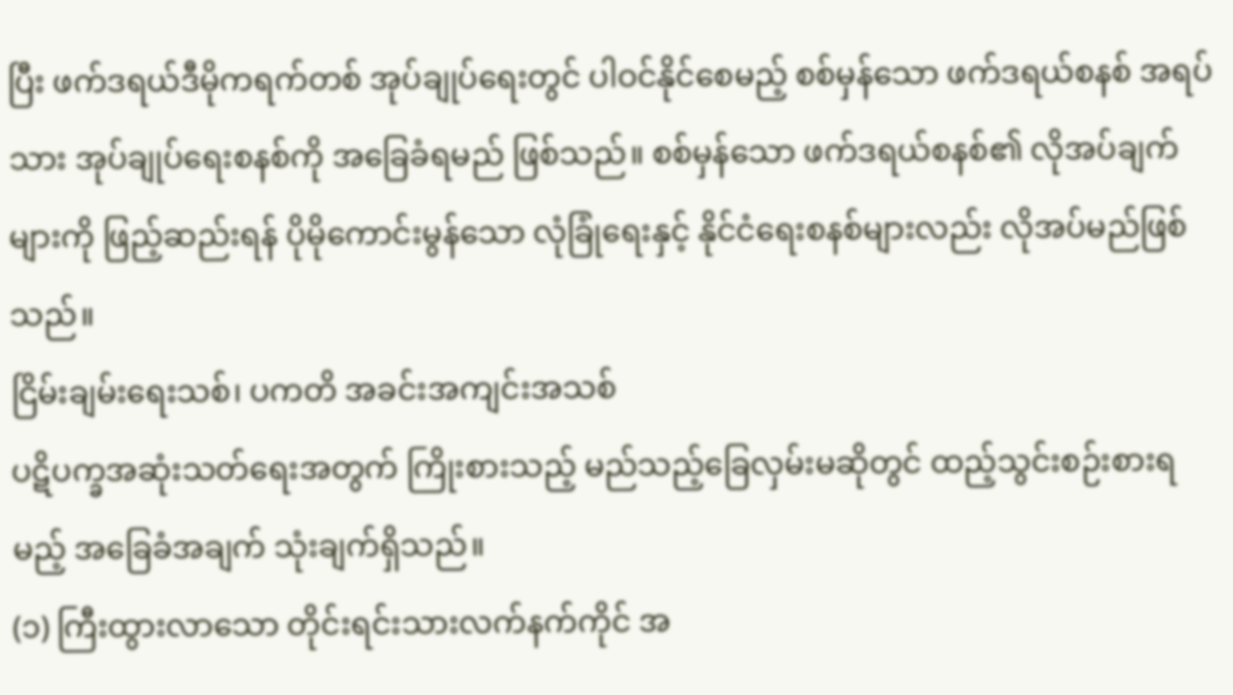ပြီး ဖက်ဒရယ်ဒီမိုကရက်တစ် အုပ်ချုပ်ရေးတွင် ပါဝင်နိုင်စေမည့် စစ်မှန်သော ဖက်ဒရယ်စနစ် အရပ်သား အုပ်ချုပ်ရေးစနစ်ကို အခြေခံရမည် ဖြစ်သည်။ စစ်မှန်သော ဖက်ဒရယ်စနစ်၏ လိုအပ်ချက်များကို ဖြည့်ဆည်းရန် ပိုမိုကောင်းမွန်သော လုံခြုံရေးနှင့် နိုင်ငံရေးစနစ်များလည်း လိုအပ်မည်ဖြစ်သည်။
ငြိမ်းချမ်းရေးသစ်၊ ပကတိ အခင်းအကျင်းအသစ်
ပဋိပက္ခအဆုံးသတ်ရေးအတွက် ကြိုးစားသည့် မည်သည့်ခြေလှမ်းမဆိုတွင် ထည့်သွင်းစဉ်းစားရမည့် အခြေခံအချက် သုံးချက်ရှိသည်။
(၁) ကြီးထွားလာသော တိုင်းရင်းသားလက်နက်ကိုင် အ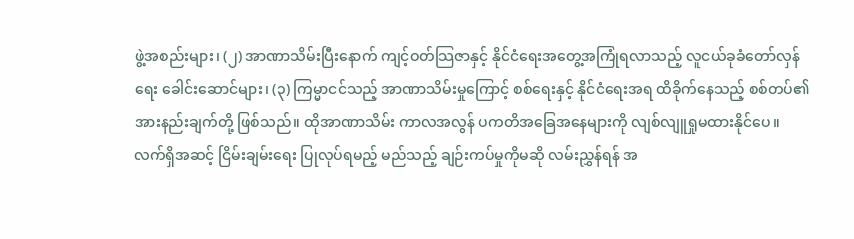ဖွဲ့အစည်းများ၊ (၂) အာဏာသိမ်းပြီးနောက် ကျင့်ဝတ်သြဇာနှင့် နိုင်ငံရေးအတွေ့အကြုံရလာသည့် လူငယ်ခုခံတော်လှန်ရေး ခေါင်းဆောင်များ၊ (၃) ကြမ္မာငင်သည့် အာဏာသိမ်းမှုကြောင့် စစ်ရေးနှင့် နိုင်ငံရေးအရ ထိခိုက်နေသည့် စစ်တပ်၏ အားနည်းချက်တို့ ဖြစ်သည်။ ထိုအာဏာသိမ်း ကာလအလွန် ပကတိအခြေအနေများကို လျစ်လျူရှုမထားနိုင်ပေ။
လက်ရှိအဆင့် ငြိမ်းချမ်းရေး ပြုလုပ်ရမည့် မည်သည့် ချဉ်းကပ်မှုကိုမဆို လမ်းညွှန်ရန် အ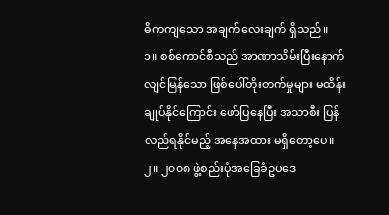ဓိကကျသော အချက်လေးချက် ရှိသည်။
၁။ စစ်ကောင်စီသည် အာဏာသိမ်းပြီးနောက် လျင်မြန်သော ဖြစ်ပေါ်တိုးတက်မှုများ မထိန်းချုပ်နိုင်ကြောင်း ဖော်ပြနေပြီး အသာစီး ပြန်လည်ရနိုင်မည့် အနေအထား မရှိတော့ပေ။
၂။ ၂၀၀၈ ဖွဲ့စည်းပုံအခြေခံဥပဒေ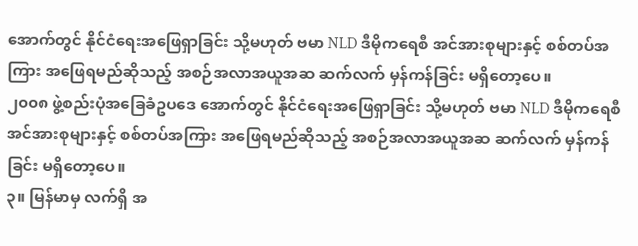အောက်တွင် နိုင်ငံရေးအဖြေရှာခြင်း သို့မဟုတ် ဗမာ NLD ဒီမိုကရေစီ အင်အားစုများနှင့် စစ်တပ်အကြား အဖြေရမည်ဆိုသည့် အစဉ်အလာအယူအဆ ဆက်လက် မှန်ကန်ခြင်း မရှိတော့ပေ။
၂၀၀၈ ဖွဲ့စည်းပုံအခြေခံဥပဒေ အောက်တွင် နိုင်ငံရေးအဖြေရှာခြင်း သို့မဟုတ် ဗမာ NLD ဒီမိုကရေစီ အင်အားစုများနှင့် စစ်တပ်အကြား အဖြေရမည်ဆိုသည့် အစဉ်အလာအယူအဆ ဆက်လက် မှန်ကန်ခြင်း မရှိတော့ပေ။
၃။ မြန်မာမှ လက်ရှိ အ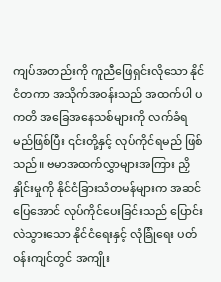ကျပ်အတည်းကို ကူညီဖြေရှင်းလိုသော နိုင်ငံတကာ အသိုက်အဝန်းသည် အထက်ပါ ပကတိ အခြေအနေသစ်များကို လက်ခံရမည်ဖြစ်ပြီး ၎င်းတို့နှင့် လုပ်ကိုင်ရမည် ဖြစ်သည်။ ဗမာအထက်လွှာများအကြား ညှိနှိုင်းမှုကို နိုင်ငံခြားသံတမန်များက အဆင်ပြေအောင် လုပ်ကိုင်ပေးခြင်းသည် ပြောင်းလဲသွားသော နိုင်ငံရေးနှင့် လုံခြုံရေး ပတ်ဝန်းကျင်တွင် အကျိုး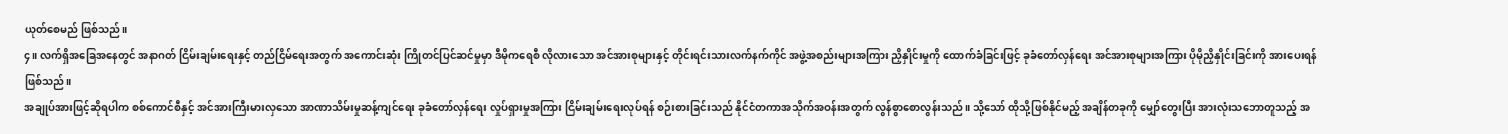ယုတ်စေမည် ဖြစ်သည်။
၄။ လက်ရှိအခြေအနေတွင် အနာဂတ် ငြိမ်းချမ်းရေးနှင့် တည်ငြိမ်ရေးအတွက် အကောင်းဆုံး ကြိုတင်ပြင်ဆင်မှုမှာ ဒီမိုကရေစီ လိုလားသော အင်အားစုများနှင့် တိုင်းရင်းသားလက်နက်ကိုင် အဖွဲ့အစည်းများအကြား ညှိနှိုင်းမှုကို ထောက်ခံခြင်းဖြင့် ခုခံတော်လှန်ရေး အင်အားစုများအကြား ပိုမိုညှိနှိုင်းခြင်းကို အားပေးရန်ဖြစ်သည်။
အချုပ်အားဖြင့်ဆိုရပါက စစ်ကောင်စီနှင့် အင်အားကြီးမားလှသော အာဏာသိမ်းမှုဆန့်ကျင်ရေး ခုခံတော်လှန်ရေး လှုပ်ရှားမှုအကြား ငြိမ်းချမ်းရေးလုပ်ရန် စဉ်းစားခြင်းသည် နိုင်ငံတကာအသိုက်အဝန်းအတွက် လွန်စွာစောလွန်းသည်။ သို့သော် ထိုသို့ဖြစ်နိုင်မည့် အချိန်တခုကို မျှော်တွေးပြီး အားလုံးသဘောတူသည့် အ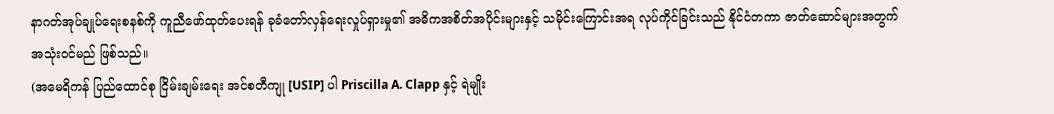နာဂတ်အုပ်ချုပ်ရေးစနစ်ကို ကူညီဖော်ထုတ်ပေးရန် ခုခံတော်လှန်ရေးလှုပ်ရှားမှု၏ အဓိကအစိတ်အပိုင်းများနှင့် သမိုင်းကြောင်းအရ လုပ်ကိုင်ခြင်းသည် နိုင်ငံတကာ ဇာတ်ဆောင်များအတွက် အသုံးဝင်မည် ဖြစ်သည်။
(အမေရိကန် ပြည်ထောင်စု ငြိမ်းချမ်းရေး အင်စတီကျု [USIP] ပါ Priscilla A. Clapp နှင့် ရဲမျိုး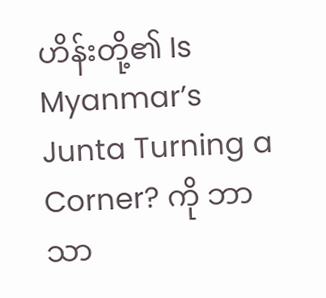ဟိန်းတို့၏ Is Myanmar’s Junta Turning a Corner? ကို ဘာသာ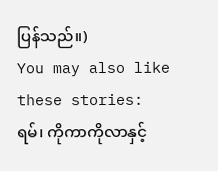ပြန်သည်။)
You may also like these stories:
ရမ်၊ ကိုကာကိုလာနှင့်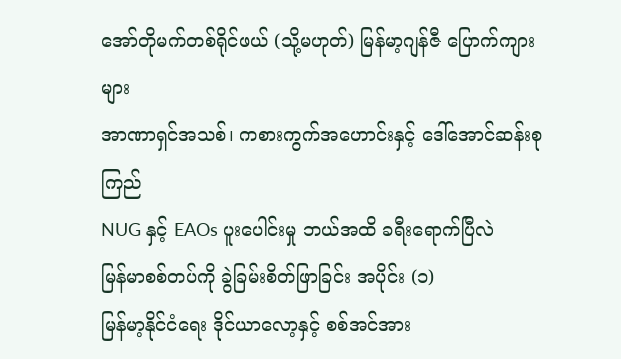အော်တိုမက်တစ်ရိုင်ဖယ် (သို့မဟုတ်) မြန်မာ့ဂျန်ဇီ ပြောက်ကျားများ
အာဏာရှင်အသစ်၊ ကစားကွက်အဟောင်းနှင့် ဒေါ်အောင်ဆန်းစုကြည်
NUG နှင့် EAOs ပူးပေါင်းမှု ဘယ်အထိ ခရီးရောက်ပြီလဲ
မြန်မာစစ်တပ်ကို ခွဲခြမ်းစိတ်ဖြာခြင်း အပိုင်း (၁)
မြန်မာ့နိုင်ငံရေး ဒိုင်ယာလော့နှင့် စစ်အင်အား